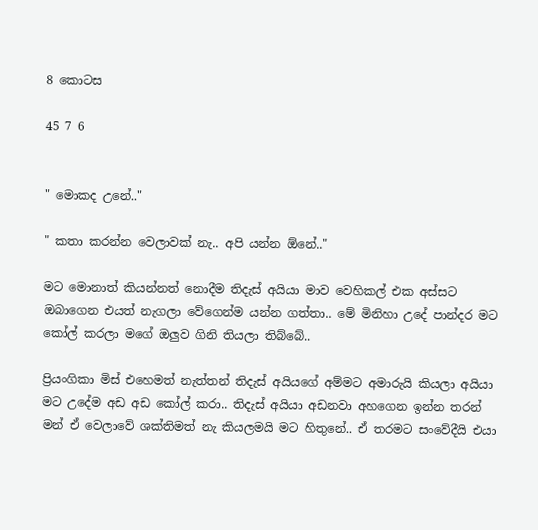8 කොටස

45 7 6


" මොකද උනේ.."

" කතා කරන්න වෙලාවක් නැ.. අපි යන්න ඕනේ.."

මට මොනාත් කියන්නත් නොදීම තිදැස් අයියා මාව වෙහිකල් එක අස්සට ඔබාගෙන එයත් නැගලා වේගෙන්ම යන්න ගත්තා.. මේ මිනිහා උදේ පාන්දර මට කෝල් කරලා මගේ ඔලුව ගිනි තියලා තිබ්බේ..

ප්‍රියංගිකා මිස් එහෙමත් නැත්තන් තිදැස් අයියගේ අම්මට අමාරුයි කියලා අයියා මට උදේම අඩ අඩ කෝල් කරා.. තිදැස් අයියා අඩනවා අහගෙන ඉන්න තරන් මන් ඒ වෙලාවේ ශක්තිමත් නැ කියලමයි මට හිතුනේ.. ඒ තරමට සංවේදීයි එයා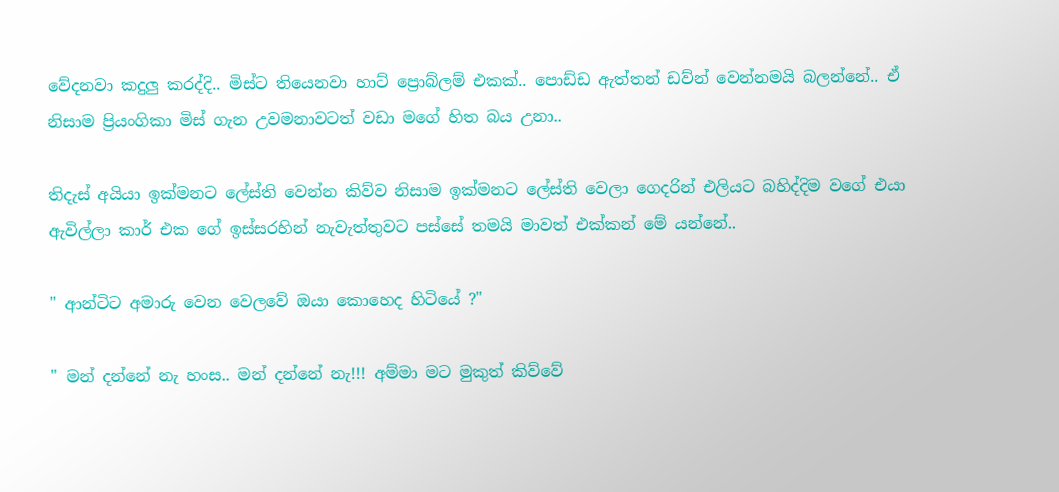වේදනවා කදුලු කරද්දි.. මිස්ට තියෙනවා හාට් ප්‍රොබ්ලම් එකක්.. පොඩ්ඩ ඇත්තන් ඩව්න් වෙන්නමයි බලන්නේ.. ඒ නිසාම ප්‍රියංගිකා මිස් ගැන උවමනාවටත් වඩා මගේ හිත බය උනා..

තිදැස් අයියා ඉක්මනට ලේස්ති වෙන්න කිව්ව නිසාම ඉක්මනට ලේස්ති වෙලා ගෙදරින් එලියට බහිද්දිම වගේ එයා ඇවිල්ලා කාර් එක ගේ ඉස්සරහින් නැවැත්තුවට පස්සේ තමයි මාවත් එක්කන් මේ යන්නේ..

" ආන්ටිට අමාරු වෙන වෙලවේ ඔයා කොහෙද හිටියේ ?"

" මන් දන්නේ නැ හංස.. මන් දන්නේ නැ!!! අම්මා මට මුකුත් කිව්වේ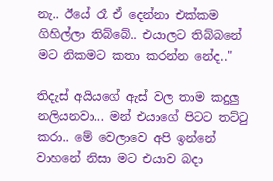නැ.. ඊයේ රෑ ඒ දෙන්නා එක්කම ගිහිල්ලා තිබ්බේ.. එයාලට තිබ්බනේ මට නිකමට කතා කරන්න නේද.."

තිදැස් අයියගේ ඇස් වල තාම කදුලු නලියනවා... මන් එයාගේ පිටට තට්ටු කරා.. මේ වෙලාවෙ අපි ඉන්නේ වාහනේ නිසා මට එයාව බදා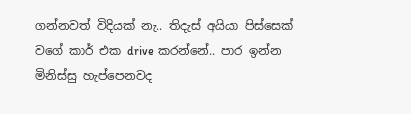ගන්නවත් විදියක් නැ.. තිදැස් අයියා පිස්සෙක් වගේ කාර් එක drive කරන්නේ.. පාර ඉන්න මිනිස්සු හැප්පෙනවද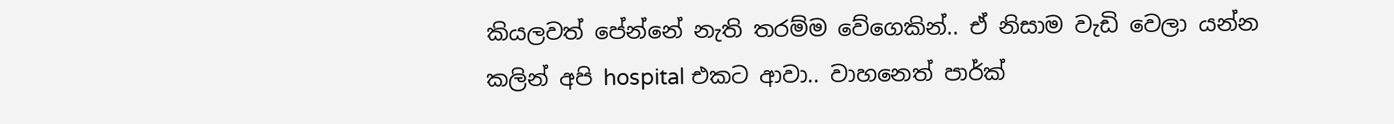කියලවත් පේන්නේ නැති තරම්ම වේගෙකින්.. ඒ නිසාම වැඩි වෙලා යන්න කලින් අපි hospital එකට ආවා.. වාහනෙත් පාර්ක්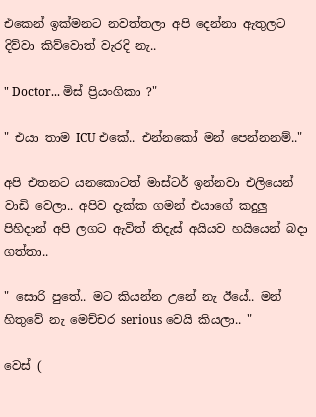එකෙන් ඉක්මනට නවත්තලා අපි දෙන්නා ඇතුලට දිව්වා කිව්වොත් වැරදි නැ..

" Doctor... මිස් ප්‍රියංගිකා ?"

" එයා තාම ICU එකේ.. එන්නකෝ මන් පෙන්නනම්.."

අපි එතනට යනකොටත් මාස්ටර් ඉන්නවා එලියෙන් වාඩි වෙලා.. අපිව දැක්ක ගමන් එයාගේ කදුලු පිහිදාන් අපි ලගට ඇවිත් තිදැස් අයියව හයියෙන් බදා ගත්තා..

" සොරි පුතේ.. මට කියන්න උනේ නැ ඊයේ.. මන් හිතුවේ නැ මෙච්චර serious වෙයි කියලා.. "

වෙස් (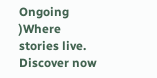Ongoing )Where stories live. Discover now